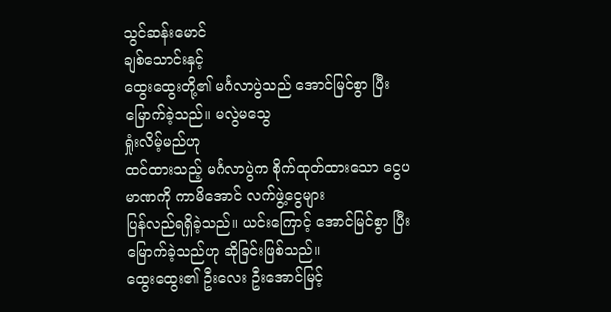သွင်ဆန်းမောင်
ချစ်သောင်းနှင့်
ထွေးထွေးတို့၏ မင်္ဂလာပွဲသည် အောင်မြင်စွာ ပြီးမြောက်ခဲ့သည်။ မလွဲမသွေ
ရှုံးလိမ့်မည်ဟု
ထင်ထားသည့် မင်္ဂလာပွဲက စိုက်ထုတ်ထားသော ငွေပမာဏကို ကာမိအောင် လက်ဖွဲ့ငွေများ
ပြန်လည်ရရှိခဲ့သည်။ ယင်းကြောင့် အောင်မြင်စွာ ပြီးမြောက်ခဲ့သည်ဟု ဆိုခြင်းဖြစ်သည်။
ထွေးထွေး၏ ဦးလေး ဦးအောင်မြင့်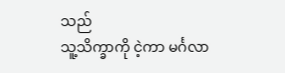သည်
သူ့သိက္ခာကို ငဲ့ကာ မင်္ဂလာ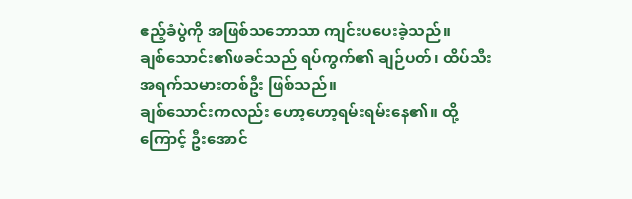ဧည့်ခံပွဲကို အဖြစ်သဘောသာ ကျင်းပပေးခဲ့သည်။
ချစ်သောင်း၏ဖခင်သည် ရပ်ကွက်၏ ချဉ်ပတ်၊ ထိပ်သီးအရက်သမားတစ်ဦး ဖြစ်သည်။
ချစ်သောင်းကလည်း ဟော့ဟော့ရမ်းရမ်းနေ၏။ ထို့ကြောင့် ဦးအောင်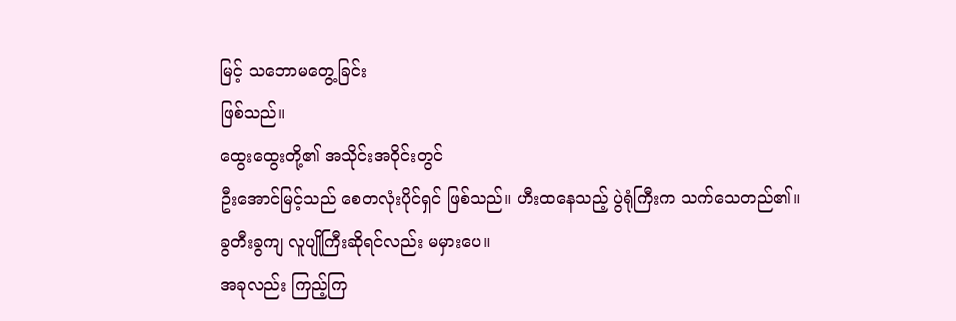မြင့် သဘောမတွေ့ခြင်း
ဖြစ်သည်။
ထွေးထွေးတို့၏ အသိုင်းအဝိုင်းတွင်
ဦးအောင်မြင့်သည် စေတလုံးပိုင်ရှင် ဖြစ်သည်။ ဟီးထနေသည့် ပွဲရုံကြီးက သက်သေတည်၏။
ခွတီးခွကျ လူပျိုကြီးဆိုရင်လည်း မမှားပေ။
အခုလည်း ကြည့်ကြ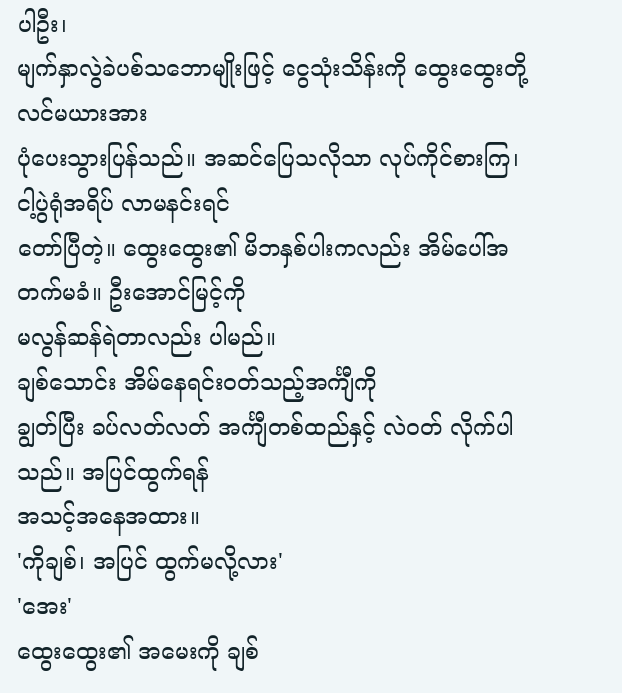ပါဦး၊
မျက်နှာလွဲခဲပစ်သဘောမျိုးဖြင့် ငွေသုံးသိန်းကို ထွေးထွေးတို့လင်မယားအား
ပုံပေးသွားပြန်သည်။ အဆင်ပြေသလိုသာ လုပ်ကိုင်စားကြ၊ ငါ့ပွဲရုံအရိပ် လာမနင်းရင်
တော်ပြီတဲ့။ ထွေးထွေး၏ မိဘနှစ်ပါးကလည်း အိမ်ပေါ်အတက်မခံ။ ဦးအောင်မြင့်ကို
မလွန်ဆန်ရဲတာလည်း ပါမည်။
ချစ်သောင်း အိမ်နေရင်းဝတ်သည့်အင်္ကျီကို
ချွတ်ပြီး ခပ်လတ်လတ် အင်္ကျီတစ်ထည်နှင့် လဲဝတ် လိုက်ပါသည်။ အပြင်ထွက်ရန်
အသင့်အနေအထား။
'ကိုချစ်၊ အပြင် ထွက်မလို့လား'
'အေး'
ထွေးထွေး၏ အမေးကို ချစ်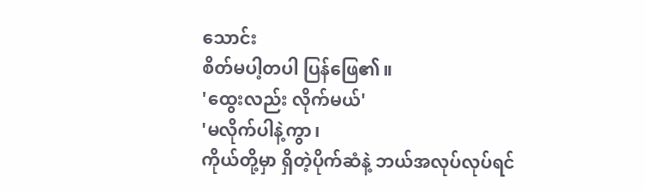သောင်း
စိတ်မပါ့တပါ ပြန်ဖြေ၏။
'ထွေးလည်း လိုက်မယ်'
'မလိုက်ပါနဲ့ကွာ၊
ကိုယ်တို့မှာ ရှိတဲ့ပိုက်ဆံနဲ့ ဘယ်အလုပ်လုပ်ရင်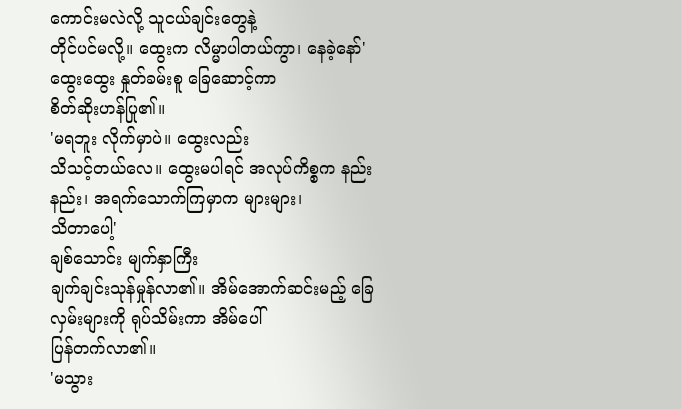ကောင်းမလဲလို့ သူငယ်ချင်းတွေနဲ့
တိုင်ပင်မလို့။ ထွေးက လိမ္မာပါတယ်ကွာ၊ နေခဲ့နော်'
ထွေးထွေး နှုတ်ခမ်းစူ ခြေဆောင့်ကာ
စိတ်ဆိုးဟန်ပြု၏။
'မရဘူး လိုက်မှာပဲ။ ထွေးလည်း
သိသင့်တယ်လေ။ ထွေးမပါရင် အလုပ်ကိစ္စက နည်းနည်း၊ အရက်သောက်ကြမှာက များများ၊
သိတာပေါ့'
ချစ်သောင်း မျက်နှာကြီး
ချက်ချင်းသုန်မှုန်လာ၏။ အိမ်အောက်ဆင်းမည့် ခြေလှမ်းများကို ရုပ်သိမ်းကာ အိမ်ပေါ်
ပြန်တက်လာ၏။
'မသွား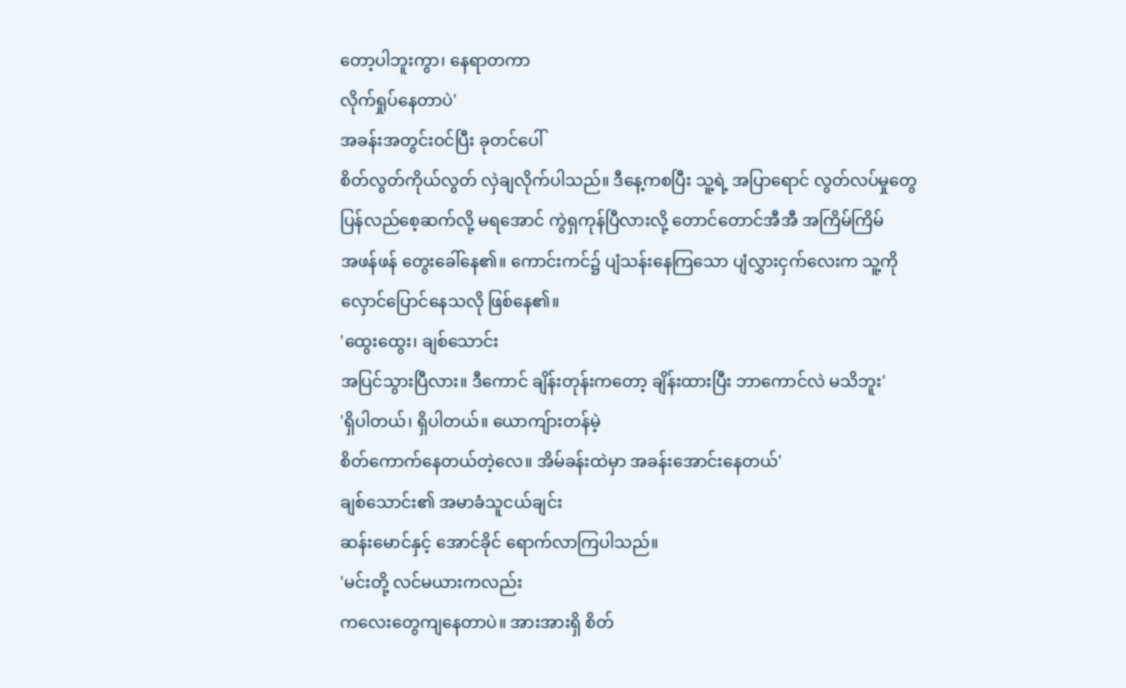တော့ပါဘူးကွာ၊ နေရာတကာ
လိုက်ရှုပ်နေတာပဲ'
အခန်းအတွင်းဝင်ပြီး ခုတင်ပေါ်
စိတ်လွတ်ကိုယ်လွတ် လှဲချလိုက်ပါသည်။ ဒီနေ့ကစပြီး သူ့ရဲ့ အပြာရောင် လွတ်လပ်မှုတွေ
ပြန်လည်စေ့ဆက်လို့ မရအောင် ကွဲရှကုန်ပြီလားလို့ တောင်တောင်အီအီ အကြိမ်ကြိမ်
အဖန်ဖန် တွေးခေါ်နေ၏။ ကောင်းကင်၌ ပျံသန်းနေကြသော ပျံလွှားငှက်လေးက သူ့ကို
လှောင်ပြောင်နေသလို ဖြစ်နေ၏။
'ထွေးထွေး၊ ချစ်သောင်း
အပြင်သွားပြီလား။ ဒီကောင် ချိန်းတုန်းကတော့ ချိန်းထားပြီး ဘာကောင်လဲ မသိဘူး'
'ရှိပါတယ်၊ ရှိပါတယ်။ ယောကျ်ားတန်မဲ့
စိတ်ကောက်နေတယ်တဲ့လေ။ အိမ်ခန်းထဲမှာ အခန်းအောင်းနေတယ်'
ချစ်သောင်း၏ အမာခံသူငယ်ချင်း
ဆန်းမောင်နှင့် အောင်ခိုင် ရောက်လာကြပါသည်။
'မင်းတို့ လင်မယားကလည်း
ကလေးတွေကျနေတာပဲ။ အားအားရှိ စိတ်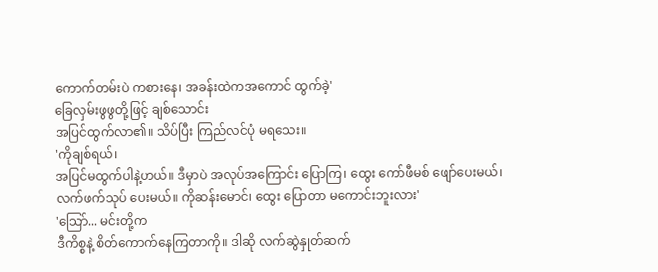ကောက်တမ်းပဲ ကစားနေ၊ အခန်းထဲကအကောင် ထွက်ခဲ့'
ခြေလှမ်းဖွဖွတို့ဖြင့် ချစ်သောင်း
အပြင်ထွက်လာ၏။ သိပ်ပြီး ကြည်လင်ပုံ မရသေး။
'ကိုချစ်ရယ်၊
အပြင်မထွက်ပါနဲ့ဟယ်။ ဒီမှာပဲ အလုပ်အကြောင်း ပြောကြ၊ ထွေး ကော်ဖီမစ် ဖျော်ပေးမယ်၊
လက်ဖက်သုပ် ပေးမယ်။ ကိုဆန်းမောင်၊ ထွေး ပြောတာ မကောင်းဘူးလား'
'သြော်... မင်းတို့က
ဒီကိစ္စနဲ့ စိတ်ကောက်နေကြတာကို။ ဒါဆို လက်ဆွဲနှုတ်ဆက်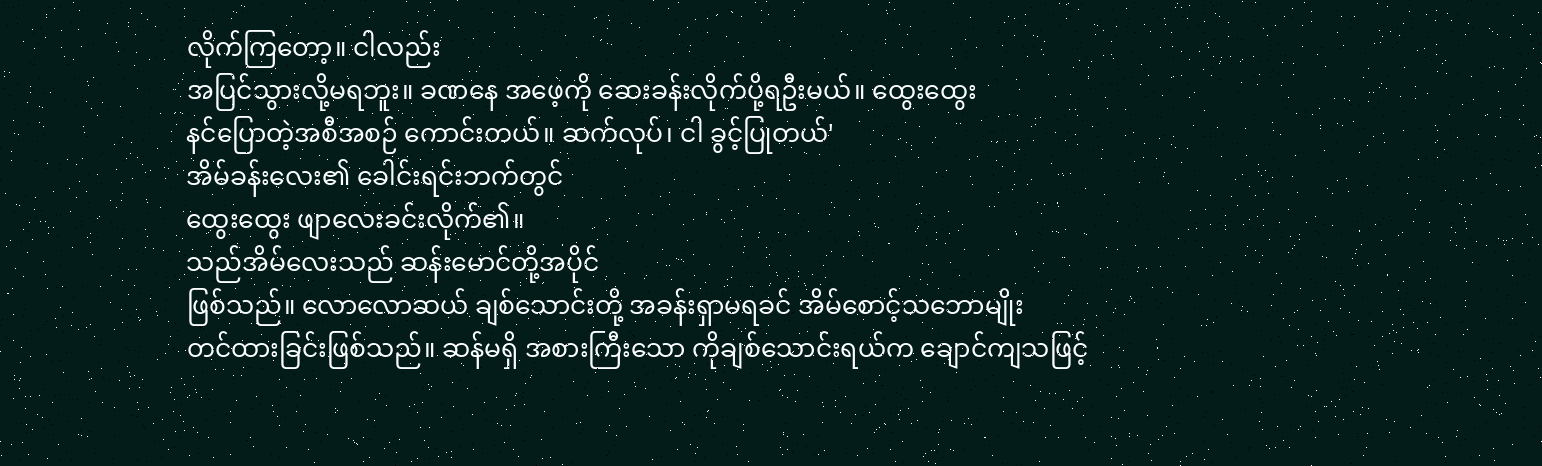လိုက်ကြတော့။ ငါလည်း
အပြင်သွားလို့မရဘူး။ ခဏနေ အဖေ့ကို ဆေးခန်းလိုက်ပို့ရဦးမယ်။ ထွေးထွေး
နင်ပြောတဲ့အစီအစဉ် ကောင်းတယ်။ ဆက်လုပ်၊ ငါ ခွင့်ပြုတယ်'
အိမ်ခန်းလေး၏ ခေါင်းရင်းဘက်တွင်
ထွေးထွေး ဖျာလေးခင်းလိုက်၏။
သည်အိမ်လေးသည် ဆန်းမောင်တို့အပိုင်
ဖြစ်သည်။ လောလောဆယ် ချစ်သောင်းတို့ အခန်းရှာမရခင် အိမ်စောင့်သဘောမျိုး
တင်ထားခြင်းဖြစ်သည်။ ဆန်မရှိ အစားကြီးသော ကိုချစ်သောင်းရယ်က ချောင်ကျသဖြင့်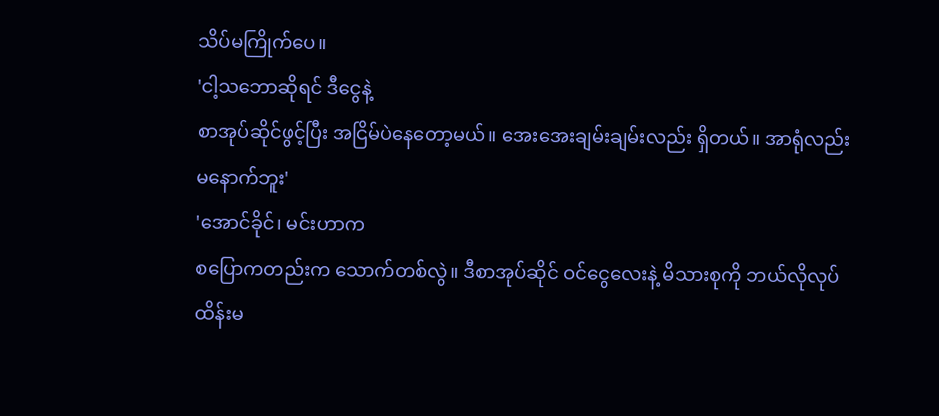သိပ်မကြိုက်ပေ။
'ငါ့သဘောဆိုရင် ဒီငွေနဲ့
စာအုပ်ဆိုင်ဖွင့်ပြီး အငြိမ်ပဲနေတော့မယ်။ အေးအေးချမ်းချမ်းလည်း ရှိတယ်။ အာရုံလည်း
မနောက်ဘူး'
'အောင်ခိုင်၊ မင်းဟာက
စပြောကတည်းက သောက်တစ်လွဲ။ ဒီစာအုပ်ဆိုင် ဝင်ငွေလေးနဲ့ မိသားစုကို ဘယ်လိုလုပ်
ထိန်းမ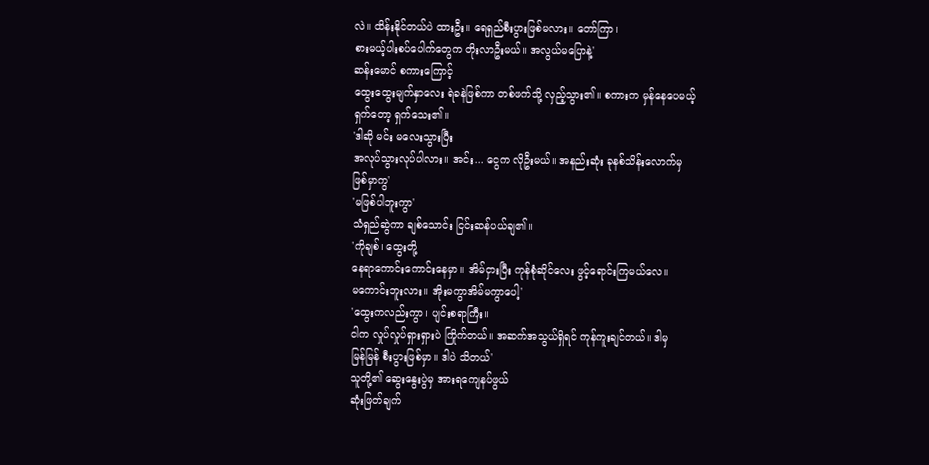လဲ။ ထိန်းနိုင်တယ်ပဲ ထားဦး။ ရေရှည်စီးပွားဖြစ်မလား။ တော်ကြာ၊
စားမယ့်ပါးစပ်ပေါက်တွေက တိုးလာဦးမယ်။ အလွယ်မပြောနဲ့'
ဆန်းမောင် စကားကြောင့်
ထွေးထွေးမျက်နှာလေး ရဲခနဲဖြစ်ကာ တစ်ဖက်သို့ လှည့်သွား၏။ စကားက မှန်နေပေမယ့်
ရှက်တော့ ရှက်သေး၏။
'ဒါဆို မင်း မလေးသွားပြီး
အလုပ်သွားလုပ်ပါလား။ အင်း... ငွေက လိုဦးမယ်။ အနည်းဆုံး ခုနစ်သိန်းလောက်မှ
ဖြစ်မှာကွ'
'မဖြစ်ပါဘူးကွာ'
သံရှည်ဆွဲကာ ချစ်သောင်း ငြင်းဆန်ပယ်ချ၏။
'ကိုချစ်၊ ထွေးတို့
နေရာကောင်းကောင်းနေမှာ။ အိမ်ငှားပြီး ကုန်စုံဆိုင်လေး ဖွင့်ရောင်းကြမယ်လေ။
မကောင်းဘူးလား။ အိုးမကွာအိမ်မကွာပေါ့'
'ထွေးကလည်းကွာ၊ ပျင်းစရာကြီး။
ငါက လှုပ်လှုပ်ရှားရှားပဲ ကြိုက်တယ်။ အဆက်အသွယ်ရှိရင် ကုန်ကူးချင်တယ်။ ဒါမှ
မြန်မြန် စီးပွားဖြစ်မှာ။ ဒါပဲ သိတယ်'
သူတို့၏ ဆွေးနွေးပွဲမှ အားရကျေနပ်ဖွယ်
ဆုံးဖြတ်ချက်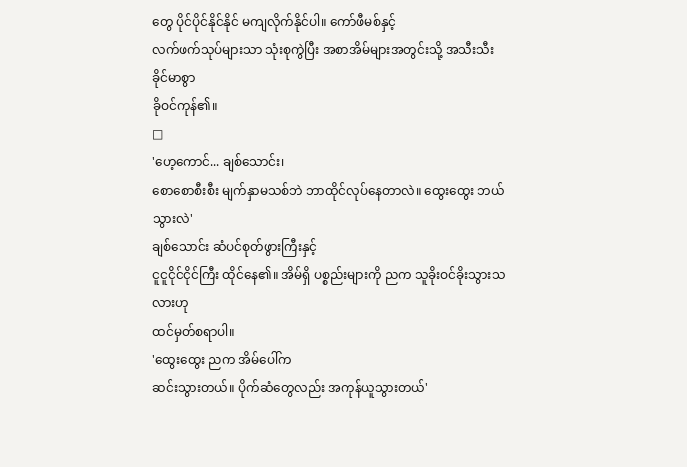တွေ ပိုင်ပိုင်နိုင်နိုင် မကျလိုက်နိုင်ပါ။ ကော်ဖီမစ်နှင့်
လက်ဖက်သုပ်များသာ သုံးစုကွဲပြီး အစာအိမ်များအတွင်းသို့ အသီးသီး ခိုင်မာစွာ
ခိုဝင်ကုန်၏။
□
'ဟေ့ကောင်... ချစ်သောင်း၊
စောစောစီးစီး မျက်နှာမသစ်ဘဲ ဘာထိုင်လုပ်နေတာလဲ။ ထွေးထွေး ဘယ်သွားလဲ'
ချစ်သောင်း ဆံပင်စုတ်ဖွားကြီးနှင့်
ငူငူငိုင်ငိုင်ကြီး ထိုင်နေ၏။ အိမ်ရှိ ပစ္စည်းများကို ညက သူခိုးဝင်ခိုးသွားသလားဟု
ထင်မှတ်စရာပါ။
'ထွေးထွေး ညက အိမ်ပေါ်က
ဆင်းသွားတယ်။ ပိုက်ဆံတွေလည်း အကုန်ယူသွားတယ်'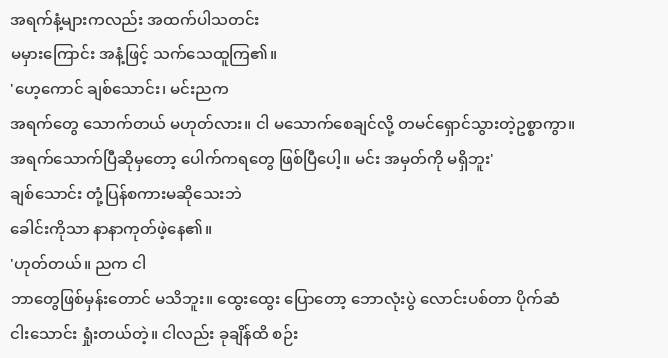အရက်နံ့များကလည်း အထက်ပါသတင်း
မမှားကြောင်း အနံ့ဖြင့် သက်သေထူကြ၏။
'ဟေ့ကောင် ချစ်သောင်း၊ မင်းညက
အရက်တွေ သောက်တယ် မဟုတ်လား။ ငါ မသောက်စေချင်လို့ တမင်ရှောင်သွားတဲ့ဥစ္စာကွာ။
အရက်သောက်ပြီဆိုမှတော့ ပေါက်ကရတွေ ဖြစ်ပြီပေါ့။ မင်း အမှတ်ကို မရှိဘူး'
ချစ်သောင်း တုံ့ပြန်စကားမဆိုသေးဘဲ
ခေါင်းကိုသာ နာနာကုတ်ဖဲ့နေ၏။
'ဟုတ်တယ်။ ညက ငါ
ဘာတွေဖြစ်မှန်းတောင် မသိဘူး။ ထွေးထွေး ပြောတော့ ဘောလုံးပွဲ လောင်းပစ်တာ ပိုက်ဆံ
ငါးသောင်း ရှုံးတယ်တဲ့။ ငါလည်း ခုချိန်ထိ စဉ်း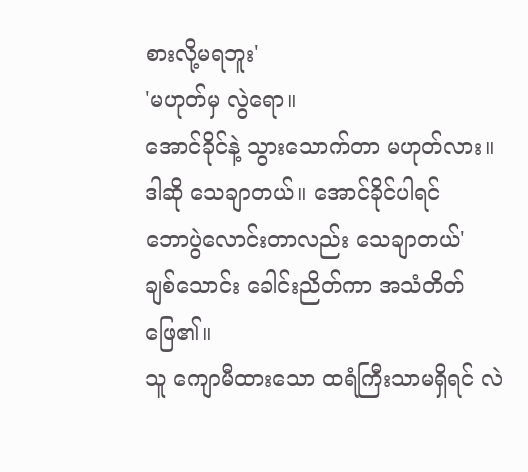စားလို့မရဘူး'
'မဟုတ်မှ လွဲရော။
အောင်ခိုင်နဲ့ သွားသောက်တာ မဟုတ်လား။ ဒါဆို သေချာတယ်။ အောင်ခိုင်ပါရင်
ဘောပွဲလောင်းတာလည်း သေချာတယ်'
ချစ်သောင်း ခေါင်းညိတ်ကာ အသံတိတ်ဖြေ၏။
သူ ကျောမီထားသော ထရံကြီးသာမရှိရင် လဲ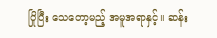ပြိုပြီး သေတော့မည့် အမူအရာနှင့်။ ဆန်း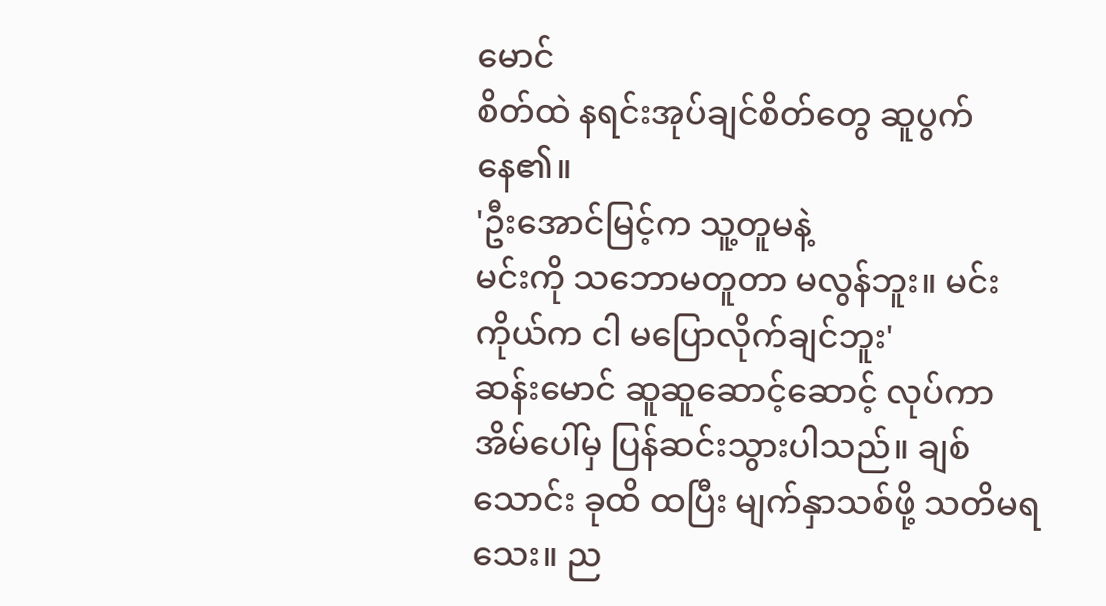မောင်
စိတ်ထဲ နရင်းအုပ်ချင်စိတ်တွေ ဆူပွက်နေ၏။
'ဦးအောင်မြင့်က သူ့တူမနဲ့
မင်းကို သဘောမတူတာ မလွန်ဘူး။ မင်း ကိုယ်က ငါ မပြောလိုက်ချင်ဘူး'
ဆန်းမောင် ဆူဆူဆောင့်ဆောင့် လုပ်ကာ
အိမ်ပေါ်မှ ပြန်ဆင်းသွားပါသည်။ ချစ်သောင်း ခုထိ ထပြီး မျက်နှာသစ်ဖို့ သတိမရသေး။ ည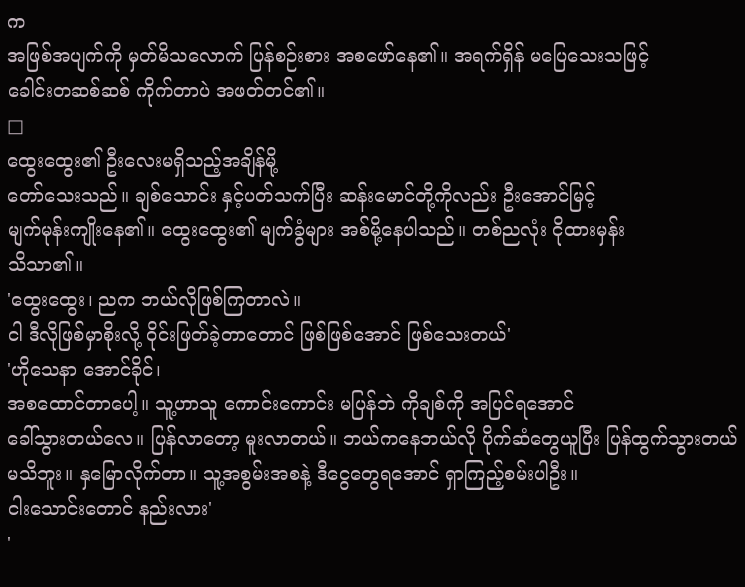က
အဖြစ်အပျက်ကို မှတ်မိသလောက် ပြန်စဉ်းစား အစဖော်နေ၏။ အရက်ရှိန် မပြေသေးသဖြင့်
ခေါင်းတဆစ်ဆစ် ကိုက်တာပဲ အဖတ်တင်၏။
□
ထွေးထွေး၏ ဦးလေးမရှိသည့်အချိန်မို့
တော်သေးသည်။ ချစ်သောင်း နှင့်ပတ်သက်ပြီး ဆန်းမောင်တို့ကိုလည်း ဦးအောင်မြင့်
မျက်မုန်းကျိုးနေ၏။ ထွေးထွေး၏ မျက်ခွံများ အစ်မို့နေပါသည်။ တစ်ညလုံး ငိုထားမှန်း
သိသာ၏။
'ထွေးထွေး၊ ညက ဘယ်လိုဖြစ်ကြတာလဲ။
ငါ ဒီလိုဖြစ်မှာစိုးလို့ ဝိုင်းဖြတ်ခဲ့တာတောင် ဖြစ်ဖြစ်အောင် ဖြစ်သေးတယ်'
'ဟိုသေနာ အောင်ခိုင်၊
အစထောင်တာပေါ့။ သူ့ဟာသူ ကောင်းကောင်း မပြန်ဘဲ ကိုချစ်ကို အပြင်ရအောင်
ခေါ်သွားတယ်လေ။ ပြန်လာတော့ မူးလာတယ်။ ဘယ်ကနေဘယ်လို ပိုက်ဆံတွေယူပြီး ပြန်ထွက်သွားတယ်
မသိဘူး။ နှမြောလိုက်တာ။ သူ့အစွမ်းအစနဲ့ ဒီငွေတွေရအောင် ရှာကြည့်စမ်းပါဦး။
ငါးသောင်းတောင် နည်းလား'
'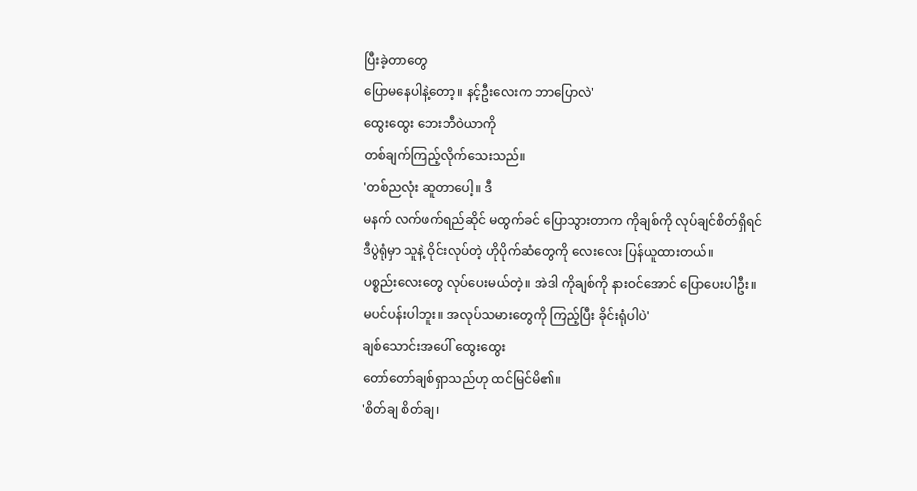ပြီးခဲ့တာတွေ
ပြောမနေပါနဲ့တော့။ နင့်ဦးလေးက ဘာပြောလဲ'
ထွေးထွေး ဘေးဘီဝဲယာကို
တစ်ချက်ကြည့်လိုက်သေးသည်။
'တစ်ညလုံး ဆူတာပေါ့။ ဒီ
မနက် လက်ဖက်ရည်ဆိုင် မထွက်ခင် ပြောသွားတာက ကိုချစ်ကို လုပ်ချင်စိတ်ရှိရင်
ဒီပွဲရုံမှာ သူနဲ့ ဝိုင်းလုပ်တဲ့ ဟိုပိုက်ဆံတွေကို လေးလေး ပြန်ယူထားတယ်။
ပစ္စည်းလေးတွေ လုပ်ပေးမယ်တဲ့။ အဲဒါ ကိုချစ်ကို နားဝင်အောင် ပြောပေးပါဦး။
မပင်ပန်းပါဘူး။ အလုပ်သမားတွေကို ကြည့်ပြီး ခိုင်းရုံပါပဲ'
ချစ်သောင်းအပေါ် ထွေးထွေး
တော်တော်ချစ်ရှာသည်ဟု ထင်မြင်မိ၏။
'စိတ်ချ စိတ်ချ၊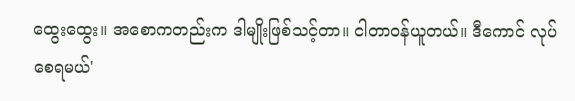ထွေးထွေး။ အစောကတည်းက ဒါမျိုးဖြစ်သင့်တာ။ ငါတာဝန်ယူတယ်။ ဒီကောင် လုပ်စေရမယ်'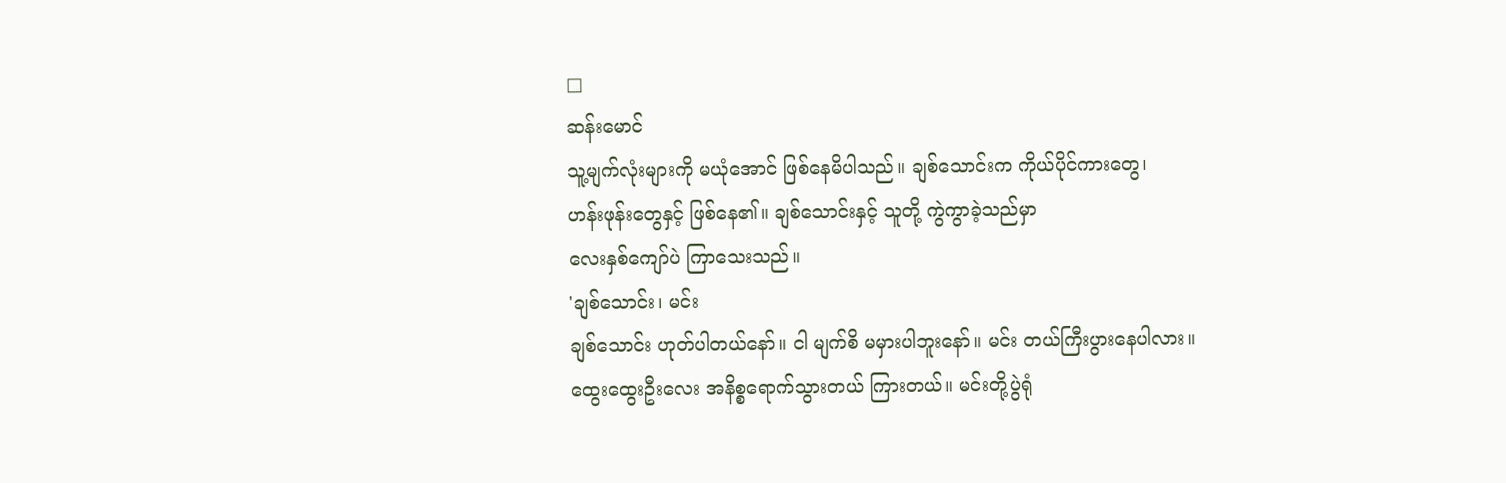□
ဆန်းမောင်
သူ့မျက်လုံးများကို မယုံအောင် ဖြစ်နေမိပါသည်။ ချစ်သောင်းက ကိုယ်ပိုင်ကားတွေ၊
ဟန်းဖုန်းတွေနှင့် ဖြစ်နေ၏။ ချစ်သောင်းနှင့် သူတို့ ကွဲကွာခဲ့သည်မှာ
လေးနှစ်ကျော်ပဲ ကြာသေးသည်။
'ချစ်သောင်း၊ မင်း
ချစ်သောင်း ဟုတ်ပါတယ်နော်။ ငါ မျက်စိ မမှားပါဘူးနော်။ မင်း တယ်ကြီးပွားနေပါလား။
ထွေးထွေးဦးလေး အနိစ္စရောက်သွားတယ် ကြားတယ်။ မင်းတို့ပွဲရုံ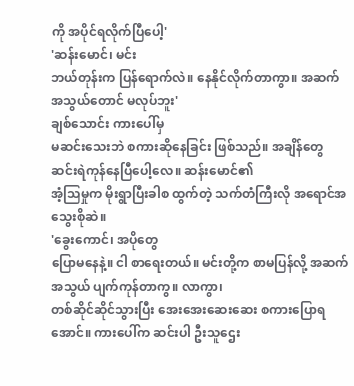ကို အပိုင်ရလိုက်ပြီပေါ့'
'ဆန်းမောင်၊ မင်း
ဘယ်တုန်းက ပြန်ရောက်လဲ။ နေနိုင်လိုက်တာကွာ။ အဆက်အသွယ်တောင် မလုပ်ဘူး'
ချစ်သောင်း ကားပေါ်မှ
မဆင်းသေးဘဲ စကားဆိုနေခြင်း ဖြစ်သည်။ အချိန်တွေ ဆင်းရဲကုန်နေပြီပေါ့လေ။ ဆန်းမောင်၏
အံ့သြမှုက မိုးရွာပြီးခါစ ထွက်တဲ့ သက်တံကြီးလို အရောင်အသွေးစိုဆဲ။
'ခွေးကောင်၊ အပိုတွေ
ပြောမနေနဲ့။ ငါ စာရေးတယ်။ မင်းတို့က စာမပြန်လို့ အဆက်အသွယ် ပျက်ကုန်တာကွ။ လာကွာ၊
တစ်ဆိုင်ဆိုင်သွားပြီး အေးအေးဆေးဆေး စကားပြောရအောင်။ ကားပေါ်က ဆင်းပါ ဦးသူဌေး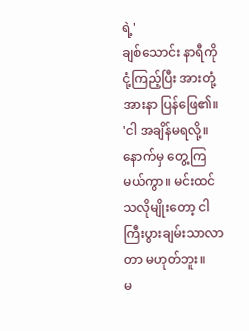ရဲ့'
ချစ်သောင်း နာရီကို
ငုံ့ကြည့်ပြီး အားတုံ့အားနာ ပြန်ဖြေ၏။
'ငါ အချိန်မရလို့။
နောက်မှ တွေ့ကြမယ်ကွာ။ မင်းထင်သလိုမျိုးတော့ ငါ ကြီးပွားချမ်းသာလာတာ မဟုတ်ဘူး။
မ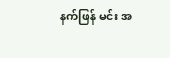နက်ဖြန် မင်း အ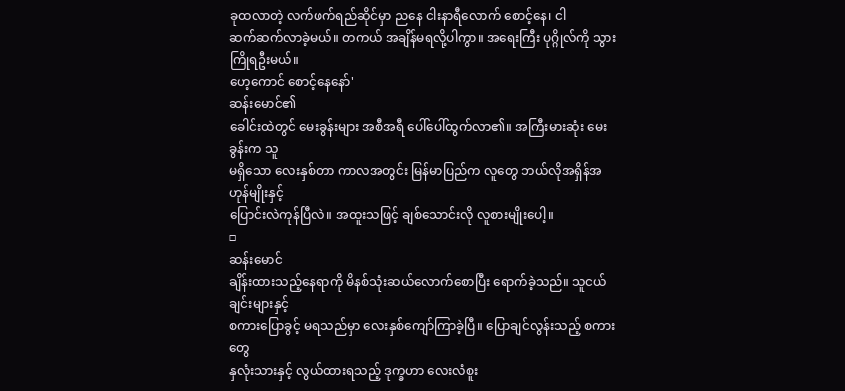ခုထလာတဲ့ လက်ဖက်ရည်ဆိုင်မှာ ညနေ ငါးနာရီလောက် စောင့်နေ၊ ငါ
ဆက်ဆက်လာခဲ့မယ်။ တကယ် အချိန်မရလို့ပါကွာ။ အရေးကြီး ပုဂ္ဂိုလ်ကို သွားကြိုရဦးမယ်။
ဟေ့ကောင် စောင့်နေနော်'
ဆန်းမောင်၏
ခေါင်းထဲတွင် မေးခွန်းများ အစီအရီ ပေါ်ပေါ်ထွက်လာ၏။ အကြီးမားဆုံး မေးခွန်းက သူ
မရှိသော လေးနှစ်တာ ကာလအတွင်း မြန်မာပြည်က လူတွေ ဘယ်လိုအရှိန်အဟုန်မျိုးနှင့်
ပြောင်းလဲကုန်ပြီလဲ။ အထူးသဖြင့် ချစ်သောင်းလို လူစားမျိုးပေါ့။
□
ဆန်းမောင်
ချိန်းထားသည့်နေရာကို မိနစ်သုံးဆယ်လောက်စောပြီး ရောက်ခဲ့သည်။ သူငယ်ချင်းများနှင့်
စကားပြောခွင့် မရသည်မှာ လေးနှစ်ကျော်ကြာခဲ့ပြီ။ ပြောချင်လွန်းသည့် စကားတွေ
နှလုံးသားနှင့် လွယ်ထားရသည့် ဒုက္ခဟာ လေးလံစူး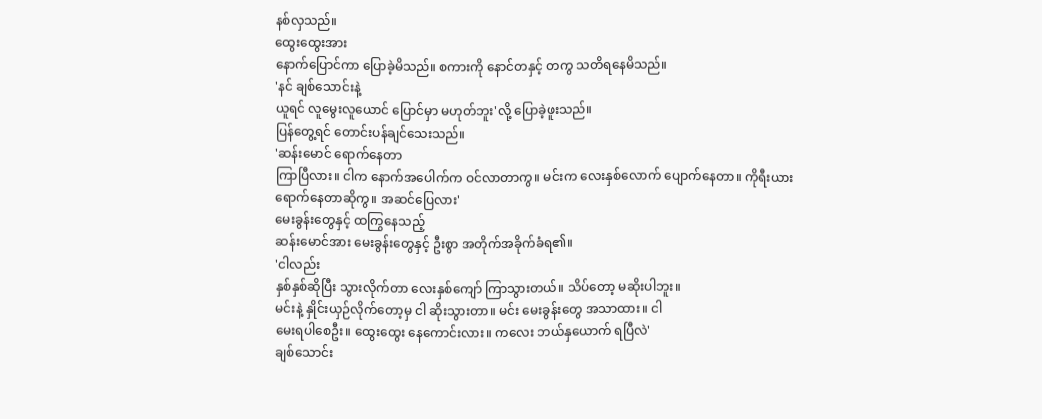နစ်လှသည်။
ထွေးထွေးအား
နောက်ပြောင်ကာ ပြောခဲ့မိသည်။ စကားကို နောင်တနှင့် တကွ သတိရနေမိသည်။
'နင် ချစ်သောင်းနဲ့
ယူရင် လူမွေးလူယောင် ပြောင်မှာ မဟုတ်ဘူး'လို့ ပြောခဲ့ဖူးသည်။
ပြန်တွေ့ရင် တောင်းပန်ချင်သေးသည်။
'ဆန်းမောင် ရောက်နေတာ
ကြာပြီလား။ ငါက နောက်အပေါက်က ဝင်လာတာကွ။ မင်းက လေးနှစ်လောက် ပျောက်နေတာ။ ကိုရီးယား
ရောက်နေတာဆိုကွ။ အဆင်ပြေလား'
မေးခွန်းတွေနှင့် ထကြွနေသည့်
ဆန်းမောင်အား မေးခွန်းတွေနှင့် ဦးစွာ အတိုက်အခိုက်ခံရ၏။
'ငါလည်း
နှစ်နှစ်ဆိုပြီး သွားလိုက်တာ လေးနှစ်ကျော် ကြာသွားတယ်။ သိပ်တော့ မဆိုးပါဘူး။
မင်းနဲ့ နှိုင်းယှဉ်လိုက်တော့မှ ငါ ဆိုးသွားတာ။ မင်း မေးခွန်းတွေ အသာထား။ ငါ
မေးရပါစေဦး။ ထွေးထွေး နေကောင်းလား။ ကလေး ဘယ်နှယောက် ရပြီလဲ'
ချစ်သောင်း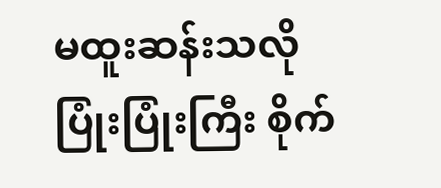မထူးဆန်းသလို ပြုံးပြုံးကြီး စိုက်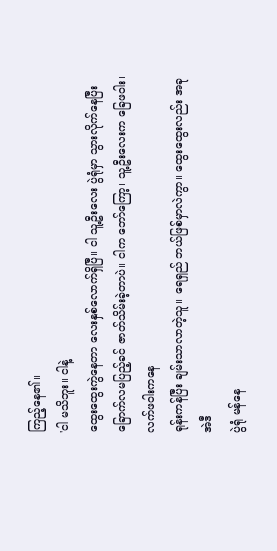ကြည့်နေ၏။
'ငါ မသိဘူး။ ငါနဲ့
ထွေးထွေးကွဲနေတာ လေးနှစ်လောက်ရှိပြီ။ ငါ သူ့ဦးလေး ပွဲရုံမှာ သွားလိုက်နေပြီး
ခြောက်လမပြည့်ခင် ဇာတ်သိမ်းခဲ့တာပဲ။ ငါက ဘော်ကြော့၊ သူ့ဦးလေးက ခြေဖဝါး၊ လက်ဖဝါးကနေ
ရုန်းကန်ပြီး ချမ်းသာလာတဲ့သူ။ ရေရှည် ဘယ်ဖြစ်မှာလဲကွာ။ ထွေးထွေးလည်း အခု အဲဒီ
ပွဲရုံ မန်နေ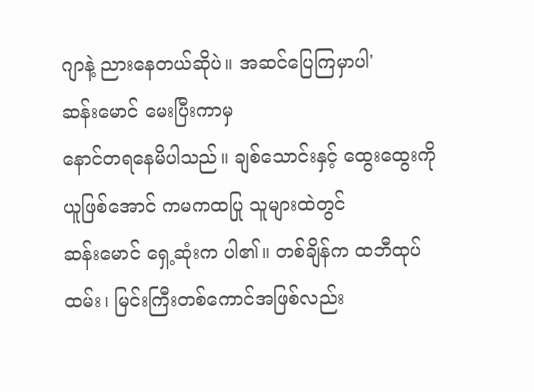ဂျာနဲ့ ညားနေတယ်ဆိုပဲ။ အဆင်ပြေကြမှာပါ'
ဆန်းမောင် မေးပြီးကာမှ
နောင်တရနေမိပါသည်။ ချစ်သောင်းနှင့် ထွေးထွေးကို ယူဖြစ်အောင် ကမကထပြု သူများထဲတွင်
ဆန်းမောင် ရှေ့ဆုံးက ပါ၏။ တစ်ချိန်က ထဘီထုပ်ထမ်း၊ မြင်းကြီးတစ်ကောင်အဖြစ်လည်း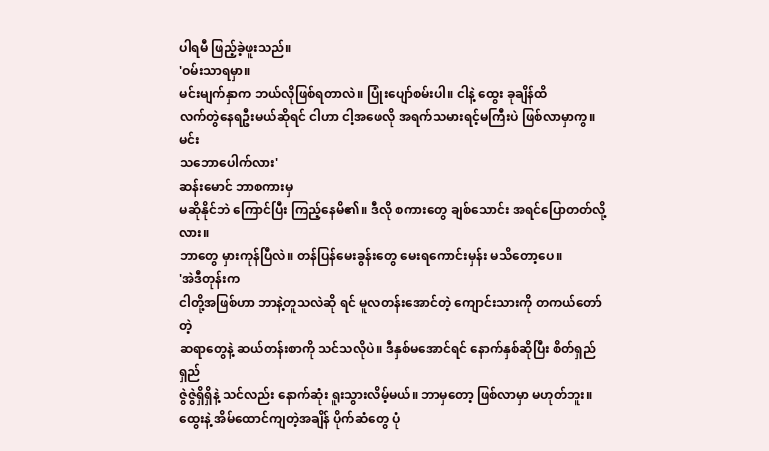ပါရမီ ဖြည့်ခဲ့ဖူးသည်။
'ဝမ်းသာရမှာ။
မင်းမျက်နှာက ဘယ်လိုဖြစ်ရတာလဲ။ ပြုံးပျော်စမ်းပါ။ ငါနဲ့ ထွေး ခုချိန်ထိ
လက်တွဲနေရဦးမယ်ဆိုရင် ငါဟာ ငါ့အဖေလို အရက်သမားရင့်မကြီးပဲ ဖြစ်လာမှာကွ။ မင်း
သဘောပေါက်လား'
ဆန်းမောင် ဘာစကားမှ
မဆိုနိုင်ဘဲ ကြောင်ပြီး ကြည့်နေမိ၏။ ဒီလို စကားတွေ ချစ်သောင်း အရင်ပြောတတ်လို့လား။
ဘာတွေ မှားကုန်ပြီလဲ။ တန်ပြန်မေးခွန်းတွေ မေးရကောင်းမှန်း မသိတော့ပေ။
'အဲဒီတုန်းက
ငါတို့အဖြစ်ဟာ ဘာနဲ့တူသလဲဆို ရင် မူလတန်းအောင်တဲ့ ကျောင်းသားကို တကယ်တော်တဲ့
ဆရာတွေနဲ့ ဆယ်တန်းစာကို သင်သလိုပဲ။ ဒီနှစ်မအောင်ရင် နောက်နှစ်ဆိုပြီး စိတ်ရှည်ရှည်
ဇွဲဇွဲရှိရှိနဲ့ သင်လည်း နောက်ဆုံး ရူးသွားလိမ့်မယ်။ ဘာမှတော့ ဖြစ်လာမှာ မဟုတ်ဘူး။
ထွေးနဲ့ အိမ်ထောင်ကျတဲ့အချိန် ပိုက်ဆံတွေ ပုံ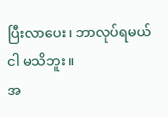ပြီးလာပေး၊ ဘာလုပ်ရမယ် ငါ မသိဘူး။
အ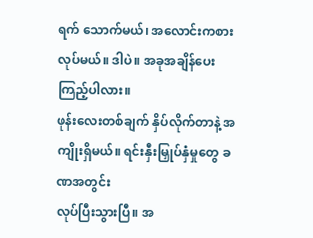ရက် သောက်မယ်၊ အလောင်းကစား လုပ်မယ်။ ဒါပဲ။ အခုအချိန်ပေးကြည့်ပါလား။
ဖုန်းလေးတစ်ချက် နှိပ်လိုက်တာနဲ့ အကျိုးရှိမယ်။ ရင်းနှီးမြှုပ်နှံမှုတွေ ခဏအတွင်း
လုပ်ပြီးသွားပြီ။ အ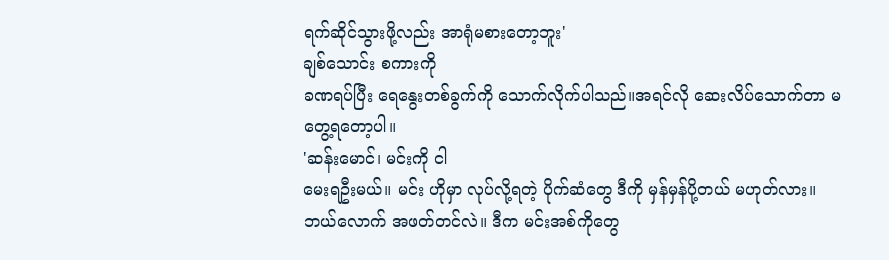ရက်ဆိုင်သွားဖို့လည်း အာရုံမစားတော့ဘူး'
ချစ်သောင်း စကားကို
ခဏရပ်ပြီး ရေနွေးတစ်ခွက်ကို သောက်လိုက်ပါသည်။အရင်လို ဆေးလိပ်သောက်တာ မတွေ့ရတော့ပါ။
'ဆန်းမောင်၊ မင်းကို ငါ
မေးရဦးမယ်။ မင်း ဟိုမှာ လုပ်လို့ရတဲ့ ပိုက်ဆံတွေ ဒီကို မှန်မှန်ပို့တယ် မဟုတ်လား။
ဘယ်လောက် အဖတ်တင်လဲ။ ဒီက မင်းအစ်ကိုတွေ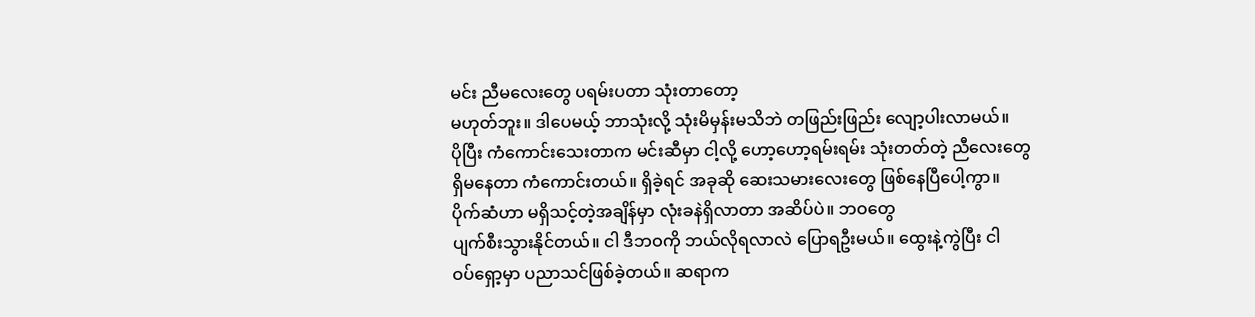မင်း ညီမလေးတွေ ပရမ်းပတာ သုံးတာတော့
မဟုတ်ဘူး။ ဒါပေမယ့် ဘာသုံးလို့ သုံးမိမှန်းမသိဘဲ တဖြည်းဖြည်း လျော့ပါးလာမယ်။
ပိုပြီး ကံကောင်းသေးတာက မင်းဆီမှာ ငါ့လို့ ဟော့ဟော့ရမ်းရမ်း သုံးတတ်တဲ့ ညီလေးတွေ
ရှိမနေတာ ကံကောင်းတယ်။ ရှိခဲ့ရင် အခုဆို ဆေးသမားလေးတွေ ဖြစ်နေပြီပေါ့ကွာ။
ပိုက်ဆံဟာ မရှိသင့်တဲ့အချိန်မှာ လုံးခနဲရှိလာတာ အဆိပ်ပဲ။ ဘဝတွေ
ပျက်စီးသွားနိုင်တယ်။ ငါ ဒီဘဝကို ဘယ်လိုရလာလဲ ပြောရဦးမယ်။ ထွေးနဲ့ကွဲပြီး ငါ
ဝပ်ရှော့မှာ ပညာသင်ဖြစ်ခဲ့တယ်။ ဆရာက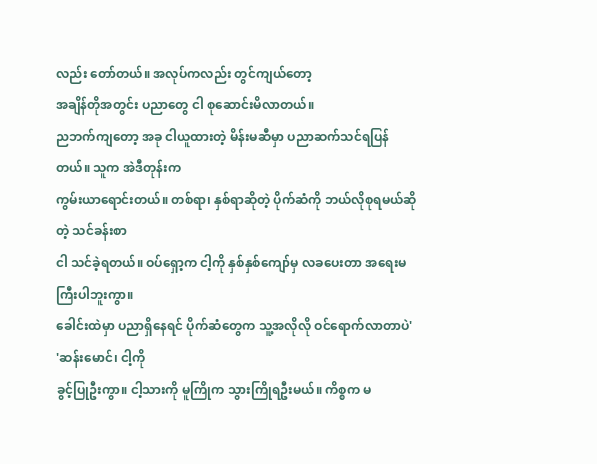လည်း တော်တယ်။ အလုပ်ကလည်း တွင်ကျယ်တော့
အချိန်တိုအတွင်း ပညာတွေ ငါ စုဆောင်းမိလာတယ်။
ညဘက်ကျတော့ အခု ငါယူထားတဲ့ မိန်းမဆီမှာ ပညာဆက်သင်ရပြန်တယ်။ သူက အဲဒီတုန်းက
ကွမ်းယာရောင်းတယ်။ တစ်ရာ၊ နှစ်ရာဆိုတဲ့ ပိုက်ဆံကို ဘယ်လိုစုရမယ်ဆိုတဲ့ သင်ခန်းစာ
ငါ သင်ခဲ့ရတယ်။ ဝပ်ရှော့က ငါ့ကို နှစ်နှစ်ကျော်မှ လခပေးတာ အရေးမကြီးပါဘူးကွာ။
ခေါင်းထဲမှာ ပညာရှိနေရင် ပိုက်ဆံတွေက သူ့အလိုလို ဝင်ရောက်လာတာပဲ'
'ဆန်းမောင်၊ ငါ့ကို
ခွင့်ပြုဦးကွာ။ ငါ့သားကို မူကြိုက သွားကြိုရဦးမယ်။ ကိစ္စက မ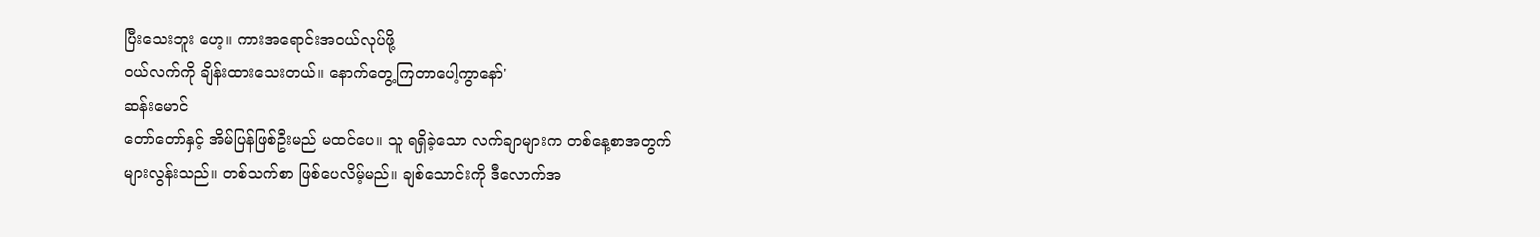ပြီးသေးဘူး ဟေ့။ ကားအရောင်းအဝယ်လုပ်ဖို့
ဝယ်လက်ကို ချိန်းထားသေးတယ်။ နောက်တွေ့ကြတာပေါ့ကွာနော်'
ဆန်းမောင်
တော်တော်နှင့် အိမ်ပြန်ဖြစ်ဦးမည် မထင်ပေ။ သူ ရရှိခဲ့သော လက်ချာများက တစ်နေ့စာအတွက်
များလွန်းသည်။ တစ်သက်စာ ဖြစ်ပေလိမ့်မည်။ ချစ်သောင်းကို ဒီလောက်အ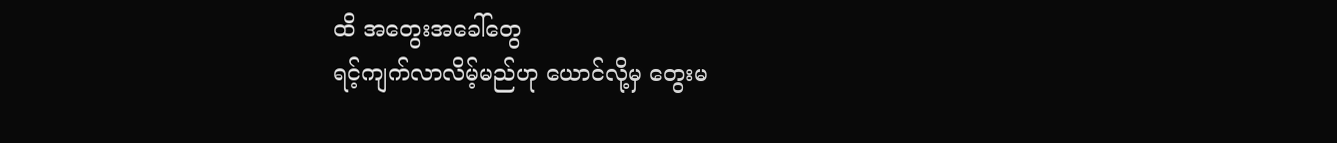ထိ အတွေးအခေါ်တွေ
ရင့်ကျက်လာလိမ့်မည်ဟု ယောင်လို့မှ တွေးမ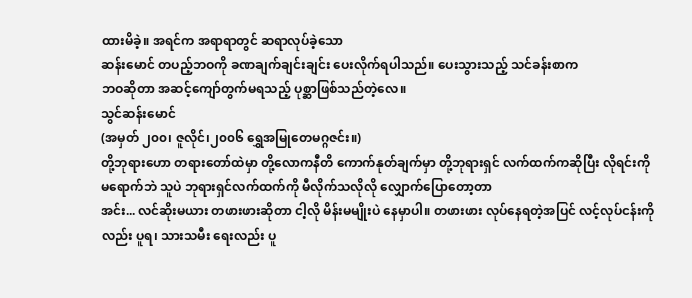ထားမိခဲ့။ အရင်က အရာရာတွင် ဆရာလုပ်ခဲ့သော
ဆန်းမောင် တပည့်ဘဝကို ခဏချက်ချင်းချင်း ပေးလိုက်ရပါသည်။ ပေးသွားသည့် သင်ခန်းစာက
ဘဝဆိုတာ အဆင့်ကျော်တွက်မရသည့် ပုစ္ဆာဖြစ်သည်တဲ့လေ။
သွင်ဆန်းမောင်
(အမှတ် ၂၀၀၊ ဇူလိုင်၊၂၀၀၆ ရွှေအမြုတေမဂ္ဂဇင်း။)
တို့ဘုရားဟော တရားတော်ထဲမှာ တို့လောကနီတိ ကောက်နုတ်ချက်မှာ တို့ဘုရားရှင် လက်ထက်ကဆိုပြီး လိုရင်းကို မရောက်ဘဲ သူပဲ ဘုရားရှင်လက်ထက်ကို မီလိုက်သလိုလို လျှောက်ပြောတော့တာ
အင်း... လင်ဆိုးမယား တဖားဖားဆိုတာ ငါ့လို မိန်းမမျိုးပဲ နေမှာပါ။ တဖားဖား လုပ်နေရတဲ့အပြင် လင့်လုပ်ငန်းကိုလည်း ပူရ၊ သားသမီး ရေးလည်း ပူ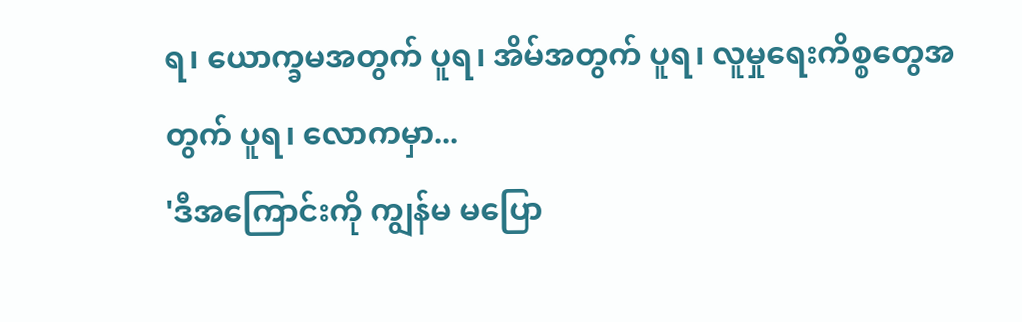ရ၊ ယောက္ခမအတွက် ပူရ၊ အိမ်အတွက် ပူရ၊ လူမှုရေးကိစ္စတွေအတွက် ပူရ၊ လောကမှာ...
'ဒီအကြောင်းကို ကျွန်မ မပြော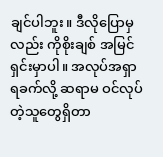ချင်ပါဘူး။ ဒီလိုပြောမှလည်း ကိုစိုးချစ် အမြင်ရှင်းမှာပါ။ အလုပ်အရှာရခက်လို့ ဆရာမ ဝင်လုပ်တဲ့သူတွေရှိတာ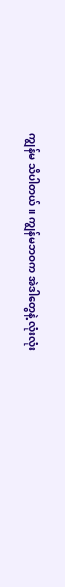ကျွန်မ သိပါတယ်။ ကျွန်မဘဝက အဲဒါတွေနဲ့ လုံးလုံး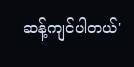ဆန့်ကျင်ပါတယ်'